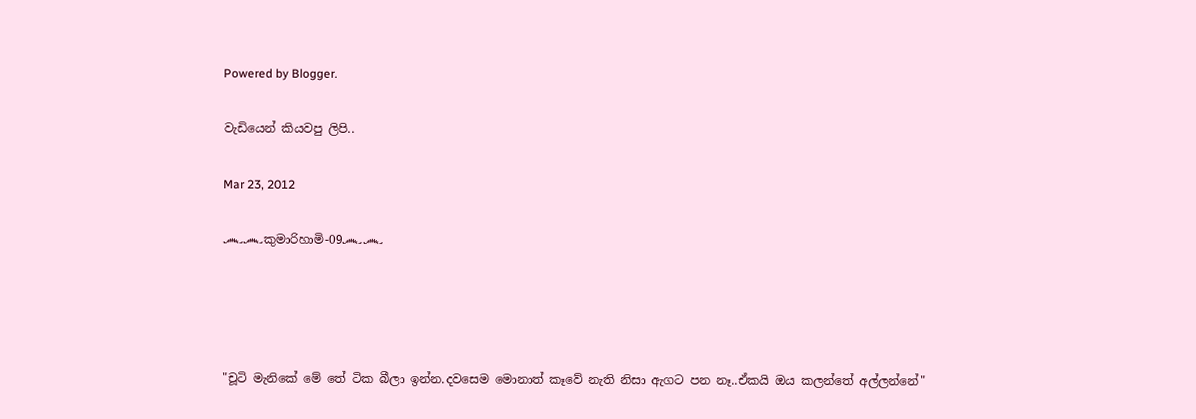Powered by Blogger.

වැඩියෙන් කියවපු ලිපි..

Mar 23, 2012

෴෴කුමාරිහාමි-09෴෴




"චූටි මැනිකේ මේ තේ ටික බීලා ඉන්න.දවසෙම මොනාත් කෑවේ නැති නිසා ඇගට පන නෑ..ඒකයි ඔය කලන්තේ අල්ලන්නේ"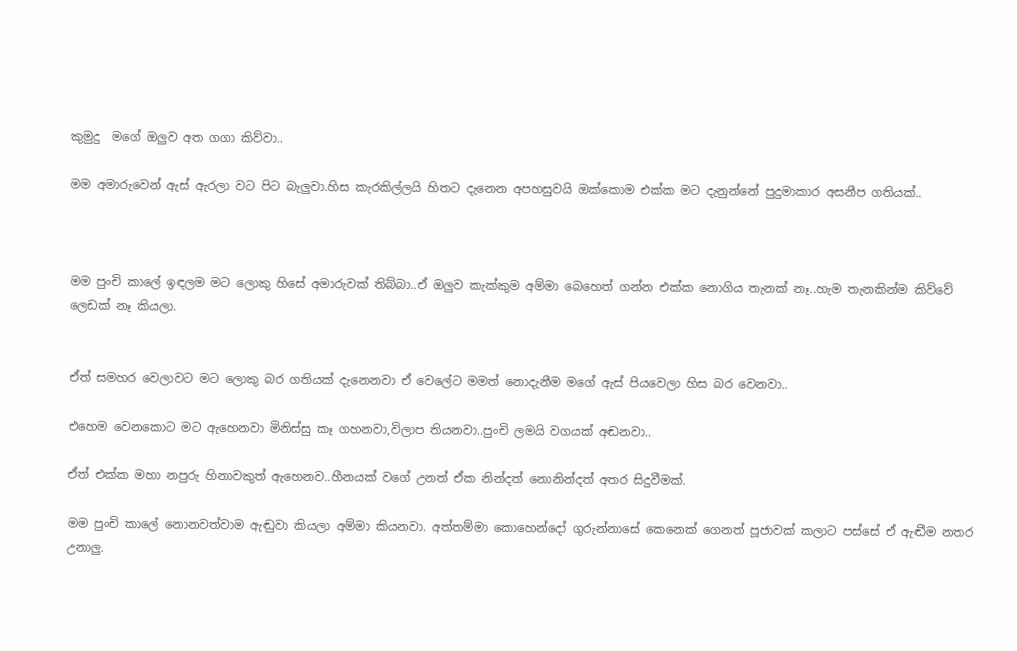කුමුදු  මගේ ඔලුව අත ගගා කිව්වා..

මම අමාරුවෙන් ඇස් ඇරලා වට පිට බැලුවා.හිස කැරකිල්ලයි හිතට දැනෙන අපහසුවයි ඔක්කොම එක්ක මට දැනුන්නේ පුදුමාකාර අසනීප ගතියක්..



මම පුංචි කාලේ ඉඳලම මට ලොකු හිසේ අමාරුවක් තිබ්බා..ඒ ඔලුව කැක්කුම අම්මා බෙහෙත් ගන්න එක්ක නොගිය තැනක් නෑ..හැම තැනකින්ම කිව්වේ ලෙඩක් නෑ කියලා.


ඒත් සමහර වෙලාවට මට ලොකු බර ගතියක් දැනෙනවා ඒ වෙලේට මමත් නොදැනීම මගේ ඇස් පියවෙලා හිස බර වෙනවා..

එහෙම වෙනකොට මට ඇහෙනවා මිනිස්සු කෑ ගහනවා,විලාප තියනවා..පුංචි ලමයි වගයක් අඬනවා..

ඒත් එක්ක මහා නපුරු හිනාවකුත් ඇහෙනව..හීනයක් වගේ උනත් ඒක නින්දත් නොනින්දත් අතර සිදුවීමක්.

මම පුංචි කාලේ නොනවත්වාම ඇඬුවා කියලා අම්මා කියනවා. අත්තම්මා කොහෙන්දෝ ගුරුන්නාසේ කෙනෙක් ගෙනත් පූජාවක් කලාට පස්සේ ඒ ඇඬීම නතර උනාලු.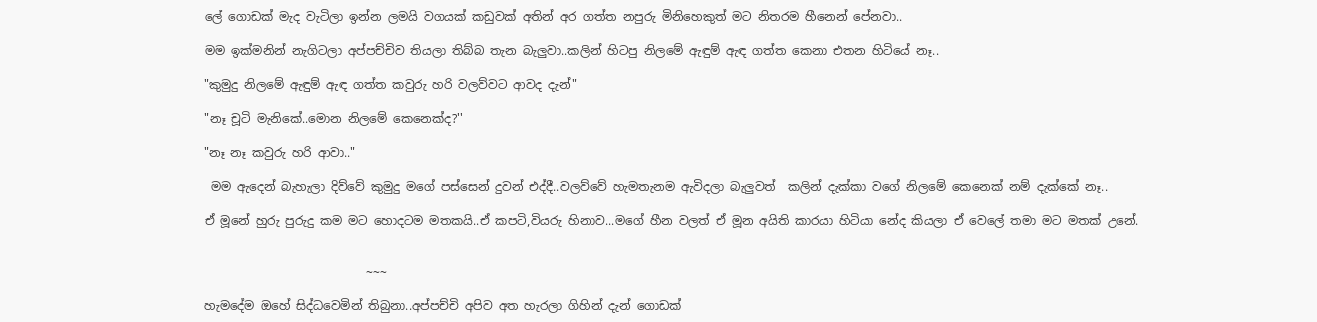ලේ ගොඩක් මැද වැටිලා ඉන්න ලමයි වගයක් කඩුවක් අතින් අර ගත්ත නපුරු මිනිහෙකුත් මට නිතරම හීනෙන් පේනවා..

මම ඉක්මනින් නැගිටලා අප්පච්චිව තියලා තිබ්බ තැන බැලුවා..කලින් හිටපු නිලමේ ඇඳුම් ඇඳ ගත්ත කෙනා එතන හිටියේ නෑ..

"කුමුදු නිලමේ ඇඳුම් ඇඳ ගත්ත කවුරු හරි වලව්වට ආවද දැන්"

"නෑ චූටි මැනිකේ..මොන නිලමේ කෙනෙක්ද?''

"නෑ නෑ කවුරු හරි ආවා.."

 මම ඇදෙන් බැහැලා දිව්වේ කුමුදු මගේ පස්සෙන් දුවන් එද්දී..වලව්වේ හැමතැනම ඇවිදලා බැලුවත්  කලින් දැක්කා වගේ නිලමේ කෙනෙක් නම් දැක්කේ නෑ..

ඒ මූනේ හුරු පුරුදු කම මට හොදටම මතකයි..ඒ කපටි,වියරු හිනාව...මගේ හීන වලත් ඒ මූන අයිති කාරයා හිටියා නේද කියලා ඒ වෙලේ තමා මට මතක් උනේ.


                           ~~~

හැමදේම ඔහේ සිද්ධවෙමින් තිබුනා..අප්පච්චි අපිව අත හැරලා ගිහින් දැන් ගොඩක්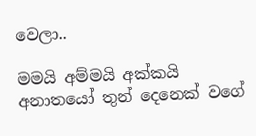වෙලා..

මමයි අම්මයි අක්කයි අනාතයෝ තුන් දෙනෙක් වගේ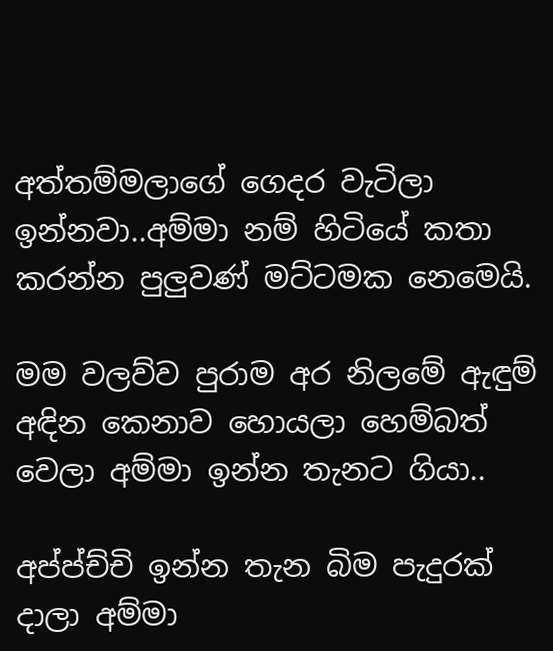අත්තම්මලාගේ ගෙදර වැටිලා ඉන්නවා..අම්මා නම් හිටියේ කතා කරන්න පුලුවණ් මට්ටමක නෙමෙයි.

මම වලව්ව පුරාම අර නිලමේ ඇඳුම් අඳින කෙනාව හොයලා හෙම්බත් වෙලා අම්මා ඉන්න තැනට ගියා..

අප්ප්ච්චි ඉන්න තැන බිම පැදුරක් දාලා අම්මා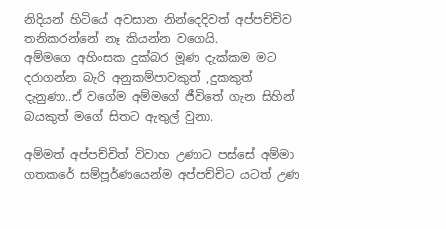නිදියන් හිටියේ අවසාන නින්දෙදිවත් අප්පච්චිව තනිකරන්නේ නෑ කියන්න වගෙයි.
අම්මගෙ අහිංසක දුක්බර මූණ දැක්කම මට දරාගන්න බැරි අනුකම්පාවකුත් ,දුකකුත් දැනුණා..ඒ වගේම අම්මගේ ජීවිතේ ගැන සිහින් බයකුත් මගේ සිතට ඇතුල් වුනා.

අම්මත් අප්පච්චිත් විවාහ උණාට පස්සේ අම්මා ගතකරේ සම්පූර්ණයෙන්ම අප්පච්චිට යටත් උණ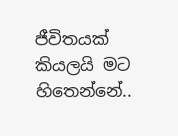ජීවිතයක් කියලයි මට හිතෙන්නේ..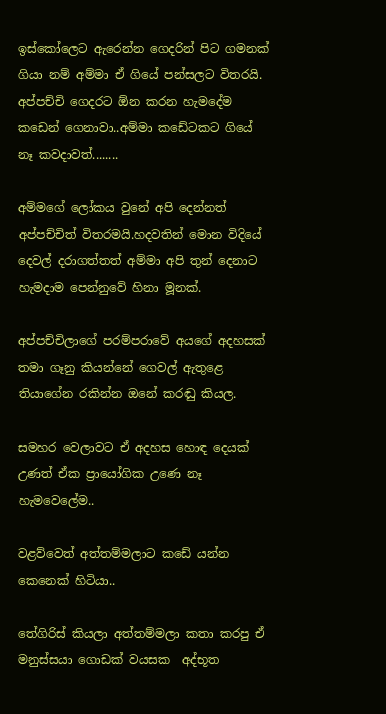ඉස්කෝලෙට ඇරෙන්න ගෙදරින් පිට ගමනක් ගියා නම් අම්මා ඒ ගියේ පන්සලට විතරයි. අප්පච්චි ගෙදරට ඕන කරන හැමදේම කඩෙන් ගෙනාවා..අම්මා කඩේටකට ගියේ නෑ කවදාවත්‍‍........

අම්මගේ ලෝකය වුනේ අපි දෙන්නත් අප්පච්චිත් විතරමයි.හදවතින් මොන විදියේ දෙවල් දරාගත්තත් අම්මා අපි තුන් දෙනාට හැමදාම පෙන්නුවේ හිනා මූනක්.

අප්පච්චිලාගේ පරම්පරාවේ අයගේ අදහසක් තමා ගෑනු කියන්නේ ගෙවල් ඇතුළෙ තියාගේන රකින්න ඔනේ කරඬු කියල.

සමහර වෙලාවට ඒ අදහස හොඳ දෙයක් උණත් ඒක ප්‍රායෝගික උණෙ නෑ හැමවෙලේම..

වළව්වෙත් අත්තම්මලාට කඩේ යන්න කෙනෙක් හිටියා..

තේගිරිස් කියලා අත්තම්මලා කතා කරපු ඒ මනුස්සයා ගොඩක් වයසක  අද්භූත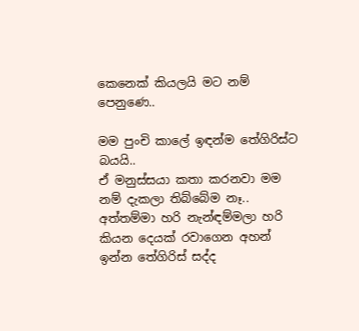කෙනෙක් කියලයි මට නම් පෙනුණෙ..

මම පුංචි කාලේ ඉඳන්ම තේගිරිස්ට බයයි..
ඒ මනුස්සයා කතා කරනවා මම නම් දැකලා තිබ්බේම නෑ..
අත්තම්මා හරි නැන්ඳම්මලා හරි කියන දෙයක් රවාගෙන අහන් ඉන්න තේගිරිස් සද්ද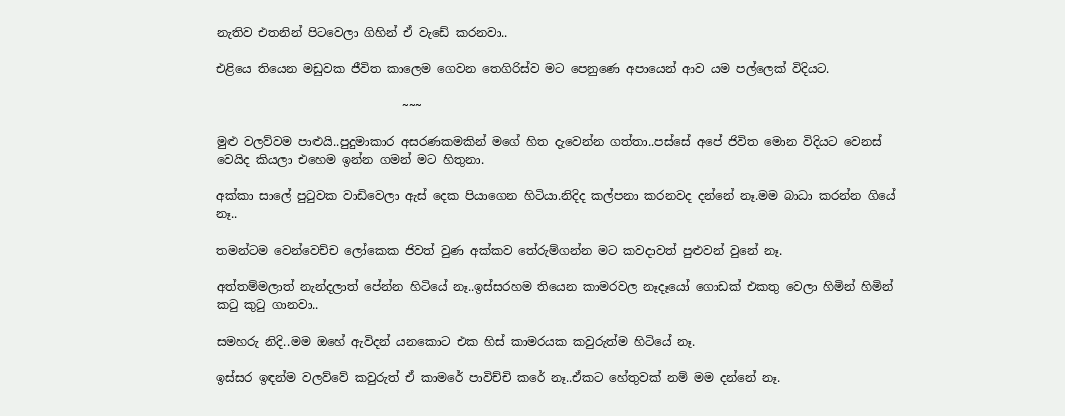නැතිව එතනින් පිටවෙලා ගිහින් ඒ වැඩේ කරනවා..

එළියෙ තියෙන මඩුවක ජීවිත කාලෙම ගෙවන තෙගිරිස්ව මට පෙනුණෙ අපායෙන් ආව යම පල්ලෙක් විදියට.

                               ~~~

මුළු වලව්වම පාළුයි..පුදුමාකාර අසරණකමකින් මගේ හිත දැවෙන්න ගත්තා..පස්සේ අපේ ජිවිත මොන විදියට වෙනස් වෙයිද කියලා එහෙම ඉන්න ගමන් මට හිතුනා.

අක්කා සාලේ පුටුවක වාඩිවෙලා ඇස් දෙක පියාගෙන හිටියා.නිදිද කල්පනා කරනවද දන්නේ නෑ.මම බාධා කරන්න ගියේ නෑ..

තමන්ටම වෙන්වෙච්ච ලෝකෙක ජිවත් වුණ අක්කව තේරුම්ගන්න මට කවදාවත් පුළුවන් වුනේ නෑ.

අත්තම්මලාත් නැන්දලාත් පේන්න හිටියේ නෑ..ඉස්සරහම තියෙන කාමරවල නෑදෑයෝ ගොඩක් එකතු වෙලා හිමින් හිමින් කටු කුටු ගානවා..

සමහරු නිදි..මම ඔහේ ඇවිදන් යනකොට එක හිස් කාමරයක කවුරුත්ම හිටියේ නෑ.

ඉස්සර ඉඳන්ම වලව්වේ කවුරුත් ඒ කාමරේ පාවිච්චි කරේ නෑ..ඒකට හේතුවක් නම් මම දන්නේ නෑ.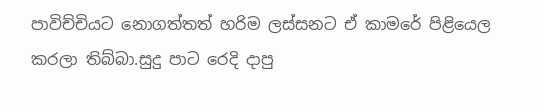පාවිච්චියට නොගත්තත් හරිම ලස්සනට ඒ කාමරේ පිළියෙල කරලා තිබ්බා.සුදු පාට රෙදි දාපු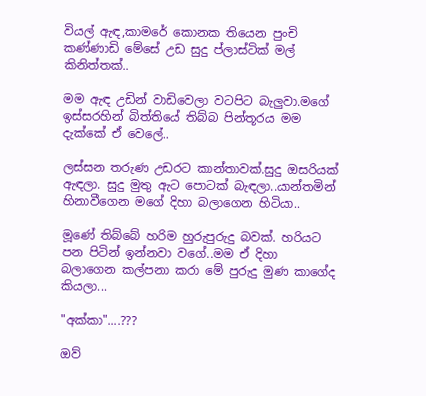වියල් ඇඳ,කාමරේ කොනක තියෙන පුංචි කණ්ණාඩි මේසේ උඩ සුදු ප්ලාස්ටික් මල් කිනිත්තක්..

මම ඇඳ උඩින් වාඩිවෙලා වටපිට බැලුවා.මගේ ඉස්සරහින් බිත්තියේ තිබ්බ පින්තූරය මම දැක්කේ ඒ වෙලේ..

ලස්සන තරුණ උඩරට කාන්තාවක්.සුදු ඔසරියක් ඇඳලා. සුදු මුතු ඇට පොටක් බැඳලා..යාන්තමින් හිනාවීගෙන මගේ දිහා බලාගෙන හිටියා..

මූණේ තිබ්බේ හරිම හුරුපුරුදු බවක්. හරියට පන පිටින් ඉන්නවා වගේ..මම ඒ දිහා බලාගෙන කල්පනා කරා මේ පුරුදු මුණ කාගේද කියලා...

"අක්කා"....???

ඔව්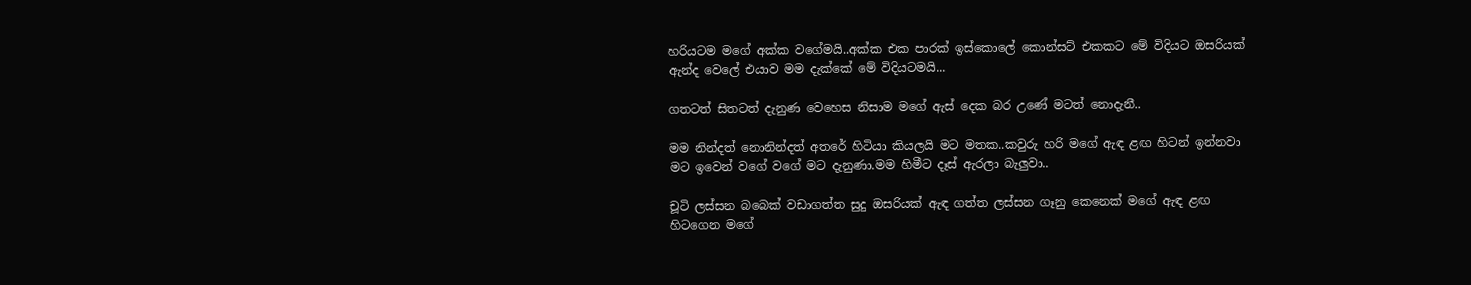හරියටම මගේ අක්ක වගේමයි..අක්ක එක පාරක් ඉස්කොලේ කොන්සට් එකකට මේ විදියට ඔසරියක් ඇන්ද වෙලේ එයාව මම දැක්කේ මේ විදියටමයි...

ගතටත් සිතටත් දැනුණ වෙහෙස නිසාම මගේ ඇස් දෙක බර උණේ මටත් නොදැනී..

මම නින්දත් නොනින්දත් අතරේ හිටියා කියලයි මට මතක..කවුරු හරි මගේ ඇඳ ළඟ හිටන් ඉන්නවා මට ඉවෙන් වගේ වගේ මට දැනුණා.මම හිමීට දෑස් ඇරලා බැලුවා..

චූටි ලස්සන බබෙක් වඩාගත්ත සුදු ඔසරියක් ඇඳ ගත්ත ලස්සන ගෑනු කෙනෙක් මගේ ඇඳ ළඟ හිටගෙන මගේ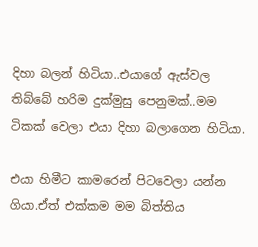දිහා බලන් හිටියා..එයාගේ ඇස්වල තිබ්බේ හරිම දුක්මුසු පෙනුමක්..මම ටිකක් වෙලා එයා දිහා බලාගෙන හිටියා.

එයා හිමීට කාමරෙන් පිටවෙලා යන්න ගියා.ඒත් එක්කම මම බිත්තිය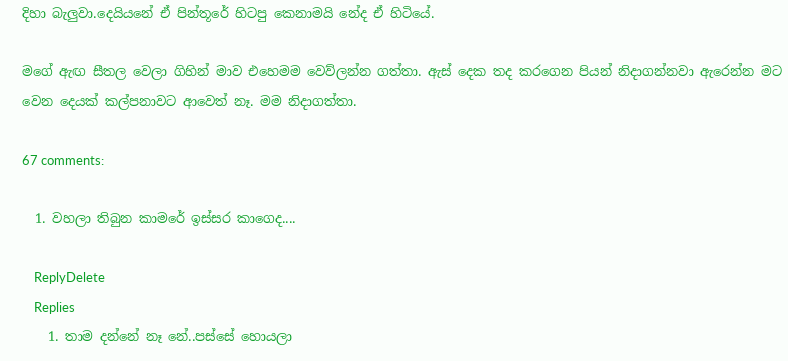දිහා බැලුවා.දෙයියනේ ඒ පින්තූරේ හිටපු කෙනාමයි නේද ඒ හිටියේ.

මගේ ඇඟ සීතල වෙලා ගිහින් මාව එහෙමම වෙව්ලන්න ගත්තා. ඇස් දෙක තද කරගෙන පියන් නිදාගන්නවා ඇරෙන්න මට වෙන දෙයක් කල්පනාවට ආවෙත් නෑ. මම නිදාගත්තා.

67 comments:

  1. වහලා තිබුන කාමරේ ඉස්සර කාගෙද....

    ReplyDelete
    Replies
    1. තාම දන්නේ නෑ නේ..පස්සේ හොයලා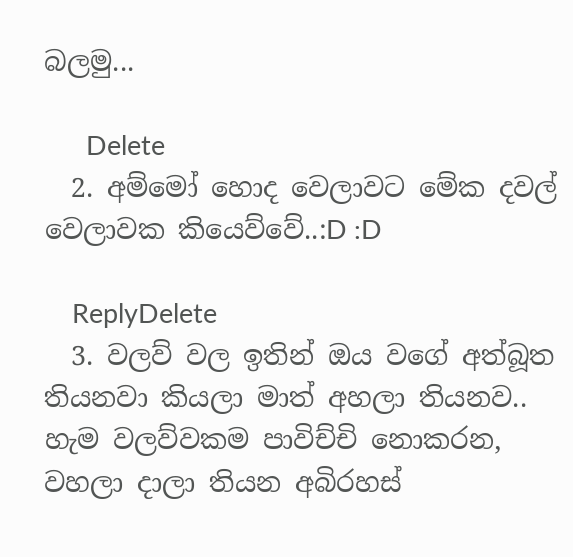බලමු...

      Delete
  2. අම්මෝ හොද වෙලාවට මේක දවල් වෙලාවක කියෙව්වේ..:D :D

    ReplyDelete
  3. වලව් වල ඉතින් ඔය වගේ අත්බූත තියනවා කියලා මාත් අහලා තියනව.. හැම වලව්වකම පාවිච්චි නොකරන, වහලා දාලා තියන අබිරහස්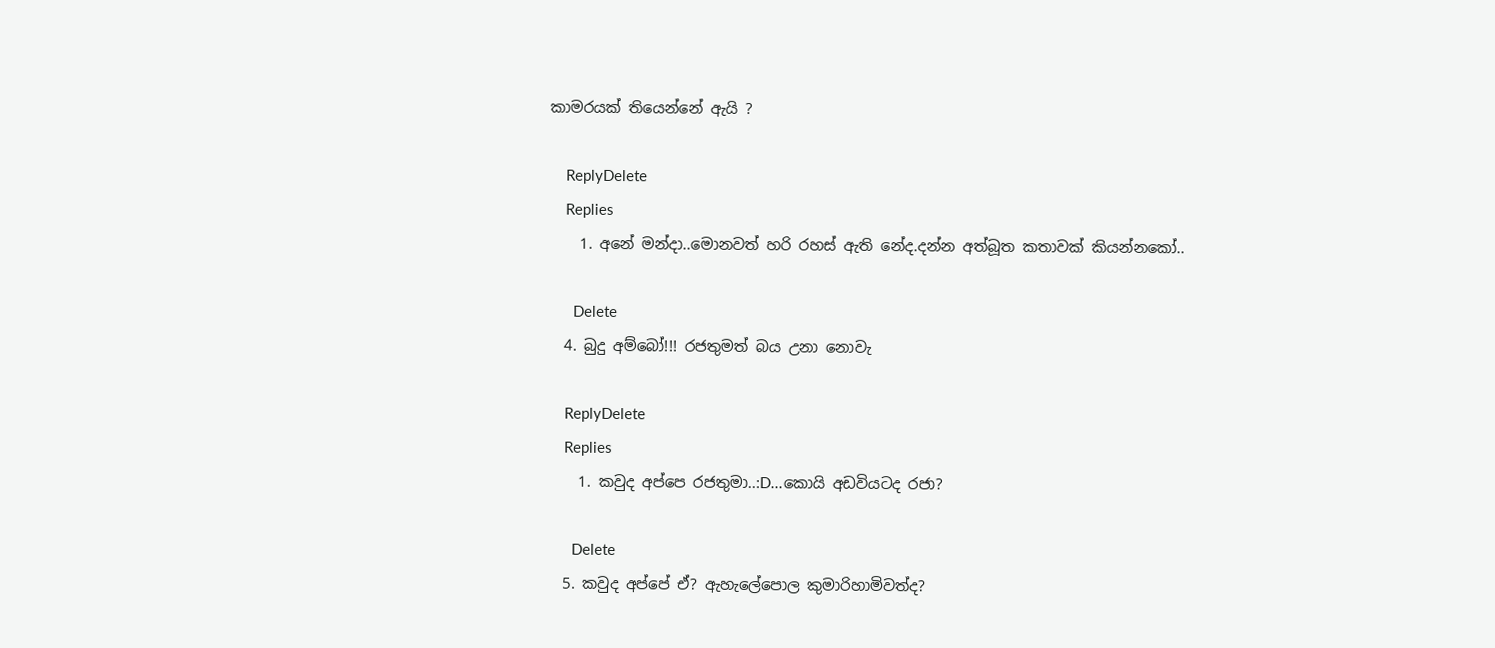කාමරයක් තියෙන්නේ ඇයි ?

    ReplyDelete
    Replies
    1. අනේ මන්දා..මොනවත් හරි රහස් ඇති නේද.දන්න අත්බූත කතාවක් කියන්නකෝ..

      Delete
  4. බුදු අම්බෝ!!! රජතුමත් බය උනා නොවැ

    ReplyDelete
    Replies
    1. කවුද අප්පෙ රජතුමා..:D...කොයි අඩවියටද රජා?

      Delete
  5. කවුද අප්පේ ඒ? ඇහැලේපොල කුමාරිහාමිවත්ද?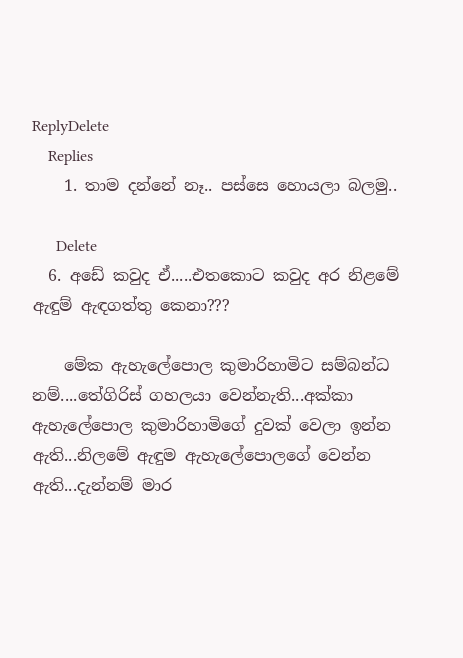ReplyDelete
    Replies
    1. තාම දන්නේ නෑ.. පස්සෙ හොයලා බලමු..

      Delete
  6. අඩේ කවුද ඒ.....එතකොට කවුද අර නිළමේ ඇඳුම් ඇඳගත්තු කෙනා???

    මේක ඇහැලේපොල කුමාරිහාමිට සම්බන්ධ නම්....තේගිරිස් ගහලයා වෙන්නැති...අක්කා ඇහැලේපොල කුමාරිහාමිගේ දුවක් වෙලා ඉන්න ඇති...නිලමේ ඇඳුම ඇහැලේපොලගේ වෙන්න ඇති...දැන්නම් මාර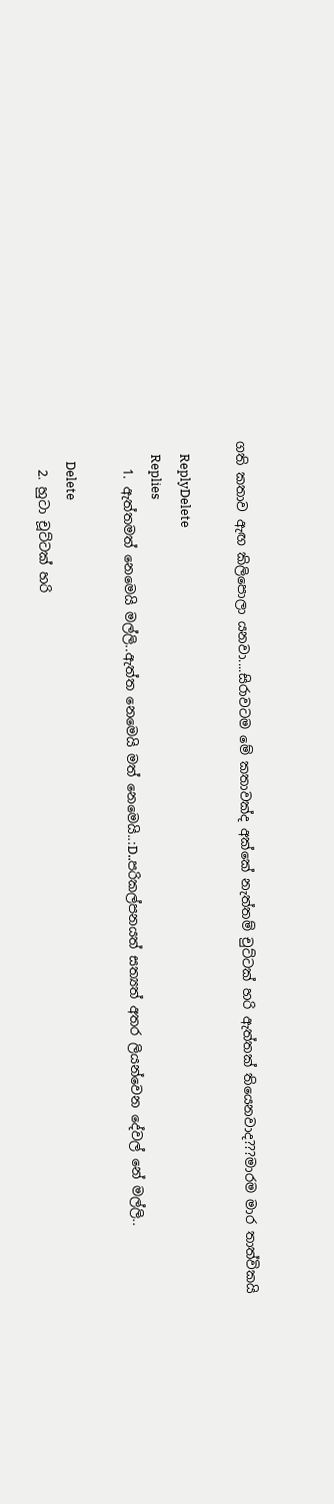ගති කතාව ඇඟ කිලිපොලා යනවා....සිරාවටම මේ කතාවක්ද අක්කේ නැත්තම් චුට්ටක් හරි ඇත්තක් තියෙනවාද???මාරම මාර තාත්විකයි

    ReplyDelete
    Replies
    1. ඇත්තමත් නෙමෙයි මල්ලි..ඇත්ත නෙමෙයි මත් නෙමෙ‍යි..:D..පරිකල්පනයත් සත්‍යත් අතර ලියන්වෙන දේවල් නේ මල්ලි..

      Delete
    2. හුටා චූට්ටක් හරි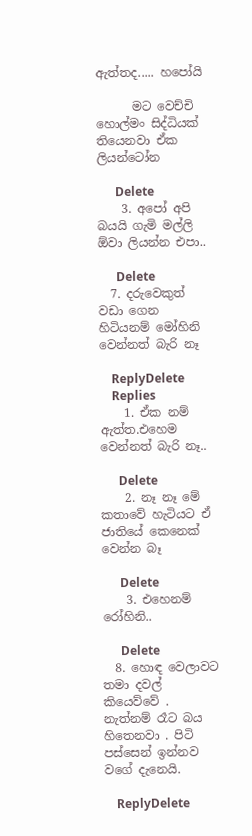ඇත්තද..... හපෝයි

      මට වෙච්චි හොල්මං සිද්ධියක් තියෙනවා ඒක ලියන්ටෝන

      Delete
    3. අපෝ අපි බයයි ගැමි මල්ලි ඕවා ලියන්න එපා..

      Delete
  7. දරුවෙකුත් වඩා ගෙන හිටියනම් මෝහිනි වෙන්නත් බැරි නෑ

    ReplyDelete
    Replies
    1. ඒක නම් ඇත්ත.එහෙම වෙන්නත් බැරි නෑ..

      Delete
    2. නෑ නෑ මේ කතාවේ හැටියට ඒ ජාතියේ කෙනෙක් වෙන්න බෑ

      Delete
    3. එහෙනම් රෝහිනි..

      Delete
  8. හොඳ වෙලාවට තමා දවල් කියෙව්වේ . නැත්නම් රෑට බය හිතෙනවා . පිටි පස්සෙන් ඉන්නව වගේ දැනෙයි.

    ReplyDelete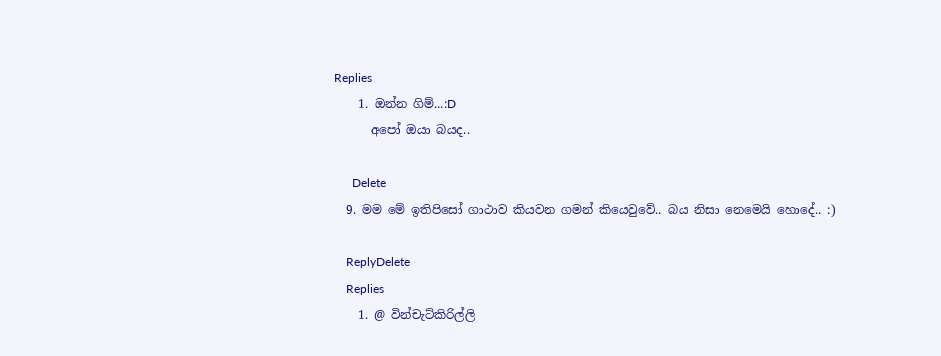Replies
    1. ඔන්න ගිම්...:D
      අපෝ ඔයා බයද..

      Delete
  9. මම මේ ඉතිපිසෝ ගාථාව කියවන ගමන් කියෙවුවේ.. බය නිසා නෙමෙයි හොදේ.. :)

    ReplyDelete
    Replies
    1. @ වින්චැට්කිරිල්ලි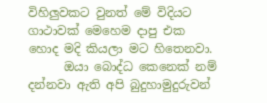විහිලුවකට වුනත් මේ විදියට ගාථාවක් මෙහෙම දාපු එක හොද මදි කියලා මට හිතෙනවා.
      ඔයා බොද්ධ කෙනෙක් නම් දන්නවා ඇති අපි බුදුහාමුදුරුවන්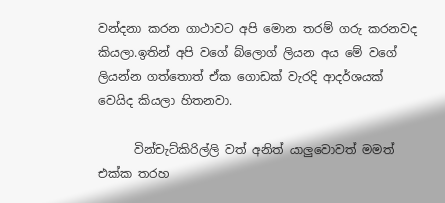වන්දනා කරන ගාථාවට අපි මොන තරම් ගරු කරනවද කියලා.ඉතින් අපි වගේ බ්ලොග් ලියන අය මේ වගේ ලියන්න ගත්තොත් ඒක ගොඩක් වැරදි ආදර්ශයක් වෙයිද කියලා හිතනවා.

      වින්චැට්කිරිල්ලි වත් අනිත් යාලුවොවත් මමත් එක්ක තරහ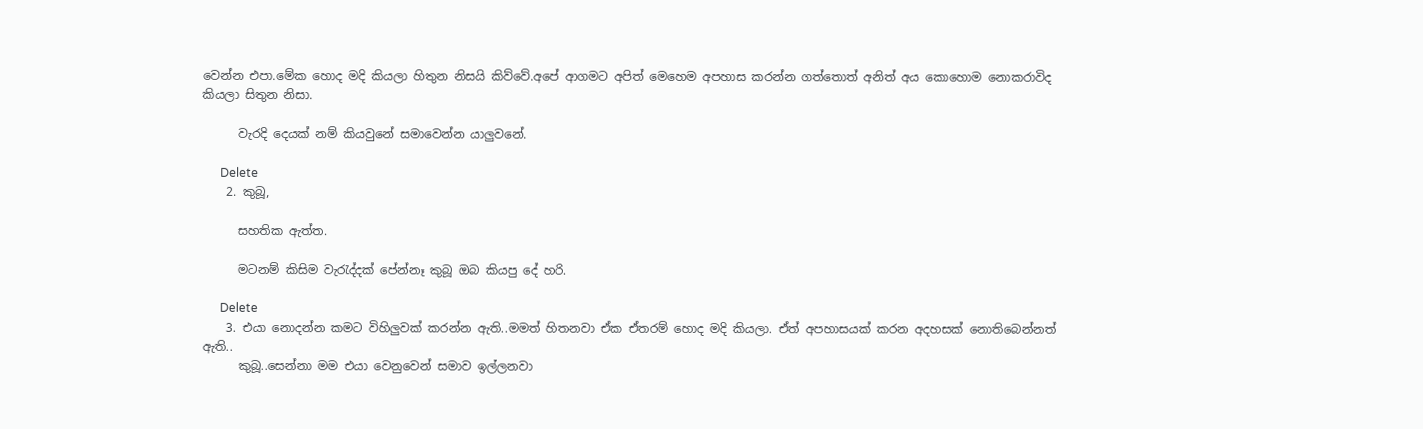වෙන්න එපා.මේක හොද මදි කියලා හිතුන නිසයි කිව්වේ.අපේ ආගමට අපිත් මෙහෙම අපහාස කරන්න ගත්තොත් අනිත් අය කොහොම නොකරාවිද කියලා සිතුන නිසා.

      වැරදි දෙයක් නම් කියවුනේ සමාවෙන්න යාලුවනේ.

      Delete
    2. කුබූ,

      සහතික ඇත්ත.

      මටනම් කිසිම වැරැද්දක් පේන්නෑ කුබූ ඔබ කියපු දේ හරි.

      Delete
    3. එයා නොදන්න කමට විහිලුවක් කරන්න ඇති..මමත් හිතනවා ඒක ඒතරම් හොද මදි කියලා. ඒත් අපහාසයක් කරන අදහසක් නොතිබෙන්නත් ඇති..
      කුබූ..සෙන්නා මම එයා වෙනුවෙන් සමාව ඉල්ලනවා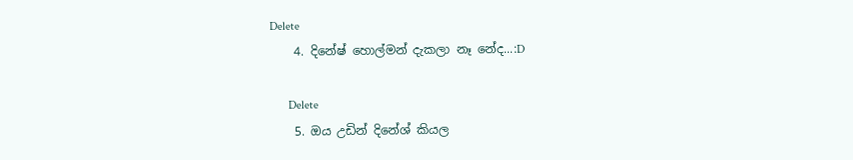Delete
    4. දිනේෂ් හොල්මන් දැකලා නෑ නේද...:D

      Delete
    5. ඔය උඩින් දිනේශ් කියල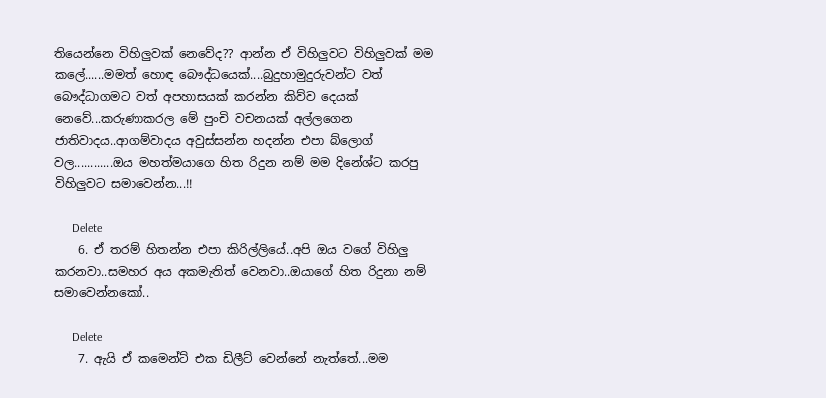තියෙන්නෙ විහිලුවක් නෙවේද?? ආන්න ඒ විහිලුවට විහිලුවක් මම කලේ......මමත් හොඳ බෞද්ධයෙක්....බුදුහාමුදුරුවන්ට වත් බෞද්ධාගමට වත් අපහාසයක් කරන්න කිව්ව දෙයක් නෙවේ...කරුණාකරල මේ පුංචි වචනයක් අල්ලගෙන ජාතිවාදය..ආගම්වාදය අවුස්සන්න හදන්න එපා බ්ලොග් වල............ඔය මහත්මයාගෙ හිත රිදුන නම් මම දිනේශ්ට කරපු විහිලුවට සමාවෙන්න...!!

      Delete
    6. ඒ තරම් හිතන්න එපා කිරිල්ලියේ..අපි ඔය වගේ විහිලු කරනවා..සමහර අය අකමැතිත් වෙනවා..ඔයාගේ හිත රිදුනා නම් සමාවෙන්නකෝ..

      Delete
    7. ඇයි ඒ කමෙන්ට් එක ඩිලීට් වෙන්නේ නැත්තේ...මම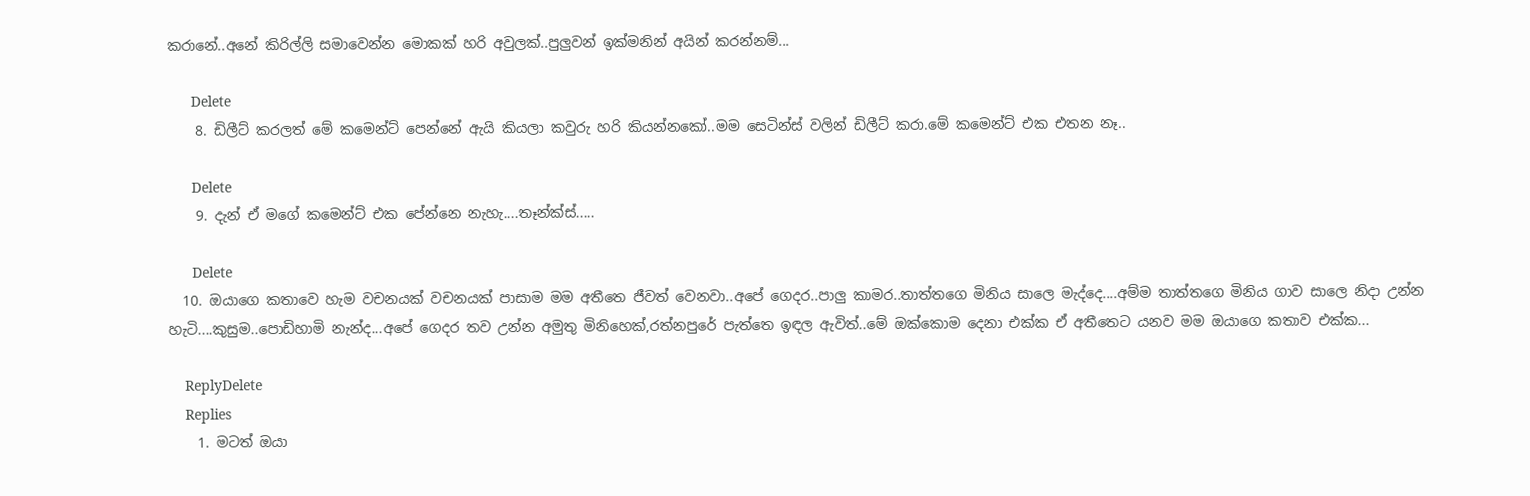කරානේ..අනේ කිරිල්ලි සමාවෙන්න මොකක් හරි අවුලක්..පුලුවන් ඉක්මනින් අයින් කරන්නම්...

      Delete
    8. ඩිලීට් කරලත් මේ කමෙන්ට් පෙන්නේ ඇයි කියලා කවුරු හරි කියන්නකෝ..මම සෙටින්ස් වලින් ඩිලීට් කරා.මේ කමෙන්ට් එක එතන නෑ..

      Delete
    9. දැන් ඒ මගේ කමෙන්ට් එක පේන්නෙ නැහැ....තෑන්ක්ස්.....

      Delete
  10. ඔයාගෙ කතාවෙ හැම වචනයක් වචනයක් පාසාම මම අතීතෙ ජීවත් වෙනවා..අපේ ගෙදර..පාලු කාමර..තාත්තගෙ මිනිය සාලෙ මැද්දෙ....අම්ම තාත්තගෙ මිනිය ගාව සාලෙ නිදා උන්න හැටි....කුසුම..පොඩිහාමි නැන්ද...අපේ ගෙදර තව උන්න අමුතු මිනිහෙක්,රත්නපුරේ පැත්තෙ ඉඳල ඇවිත්..මේ ඔක්කොම දෙනා එක්ක ඒ අතීතෙට යනව මම ඔයාගෙ කතාව එක්ක...

    ReplyDelete
    Replies
    1. මටත් ඔයා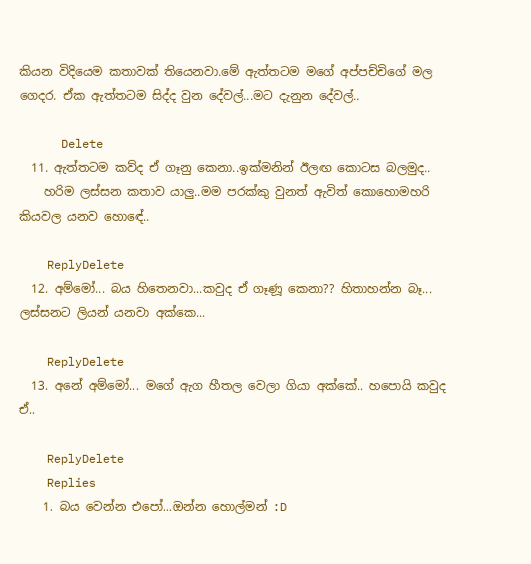කියන විදියෙම කතාවක් තියෙනවා.මේ ඇත්තටම මගේ අප්පච්චිගේ මල ගෙදර. ඒක ඇත්තටම සිද්ද වුන දේවල්...මට දැනුන දේවල්..

      Delete
  11. ඇත්තටම කව්ද ඒ ගෑනු කෙනා..ඉක්මනින් ඊලඟ කොටස බලමුද..
    හරිම ලස්සන කතාව යාලු..මම පරක්කු වුනත් ඇවිත් කොහොමහරි කියවල යනව හොඳේ..

    ReplyDelete
  12. අම්මෝ... බය හිතෙනවා...කවුද ඒ ගෑණූ කෙනා?? හිතාහන්න බෑ... ලස්සනට ලියන් යනවා අක්කෙ...

    ReplyDelete
  13. අනේ අම්මෝ... මගේ ඇග හීතල වෙලා ගියා අක්කේ.. හපොයි කවුද ඒ..

    ReplyDelete
    Replies
    1. බය වෙන්න එපෝ...ඔන්න හොල්මන් :D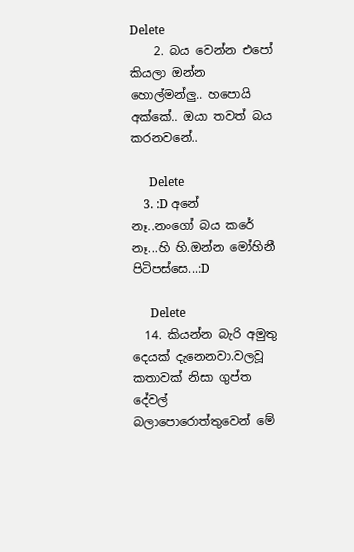Delete
    2. බය වෙන්න එපෝ කියලා ඔන්න හොල්මන්ලු.. හපොයි අක්කේ.. ඔයා තවත් බය කරනවනේ..

      Delete
    3. :D අනේ නෑ..නංගෝ බය කරේ නෑ...හි හි.ඔන්න මෝහිනී පිටිපස්සෙ...:D

      Delete
  14. කියන්න බැරි අමුතු දෙයක් දැනෙනවා.වලවූ කතාවක් නිසා ගුප්ත දේවල් බලාපොරොත්තුවෙන් මේ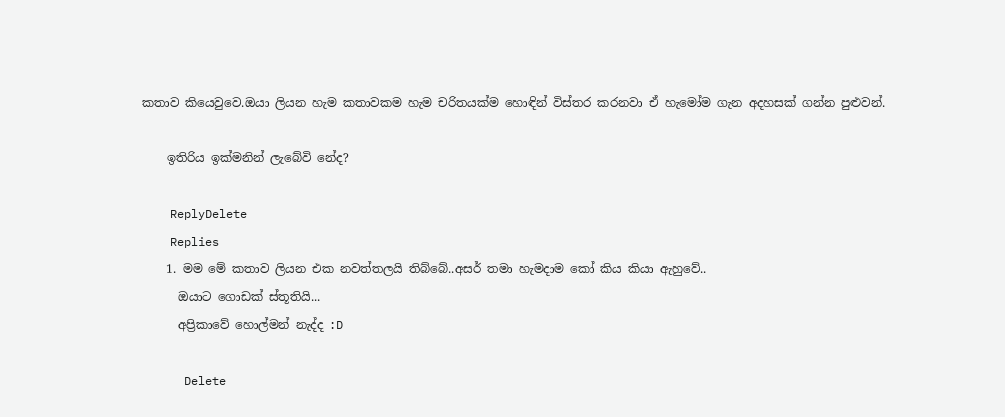කතාව කියෙවුවෙ.ඔයා ලියන හැම කතාවකම හැම චරිතයක්ම හොඳින් විස්තර කරනවා ඒ හැමෝම ගැන අදහසක් ගන්න පුළුවන්.

    ඉතිරිය ඉක්මනින් ලැබේවි නේද?

    ReplyDelete
    Replies
    1. මම මේ කතාව ලියන එක නවත්තලයි තිබ්බේ..අසර් තමා හැමදාම කෝ කිය කියා ඇහුවේ..
      ඔයාට ගොඩක් ස්තූතියි...
      අප්‍රිකාවේ හොල්මන් නැද්ද :D

      Delete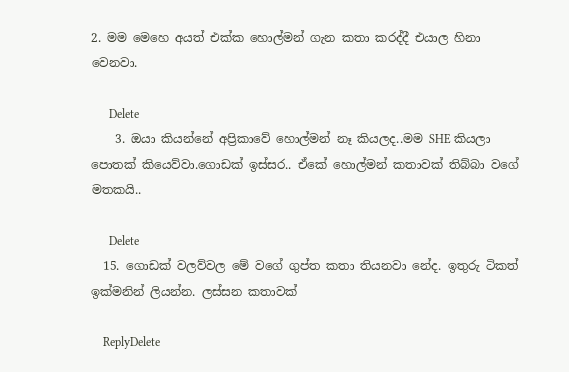2. මම මෙහෙ අයත් එක්ක හොල්මන් ගැන කතා කරද්දී එයාල හිනා වෙනවා.

      Delete
    3. ඔයා කියන්නේ අප්‍රිකාවේ හොල්මන් නෑ කියලද..මම SHE කියලා පොතක් කියෙව්වා.ගොඩක් ඉස්සර.. ඒකේ හොල්මන් කතාවක් තිබ්බා වගේ මතකයි..

      Delete
  15. ගොඩක් වලව්වල මේ වගේ ගුප්ත කතා තියනවා නේද. ඉතුරු ටිකත් ඉක්මනින් ලියන්න. ලස්සන කතාවක්

    ReplyDelete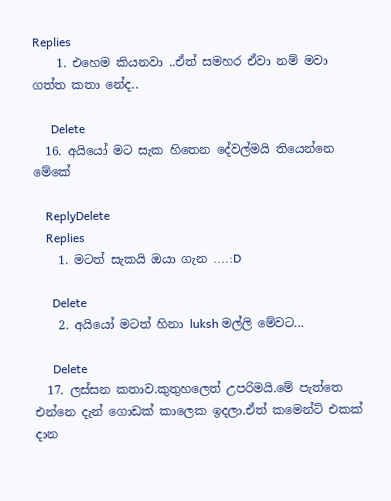Replies
    1. එහෙම කියනවා ..ඒත් සමහර ඒවා නම් මවා ගත්ත කතා නේද..

      Delete
  16. අයියෝ මට සැක හිතෙන දේවල්මයි තියෙන්නෙ මේකේ

    ReplyDelete
    Replies
    1. මටත් සැකයි ඔයා ගැන ....:D

      Delete
    2. අයියෝ මටත් හිනා luksh මල්ලි මේවට...

      Delete
  17. ලස්සන කතාව.කුතුහලෙත් උපරිමයි.මේ පැත්තෙ එන්නෙ දැන් ගොඩක් කාලෙක ඉදලා.ඒත් කමෙන්ට් එකක් දාන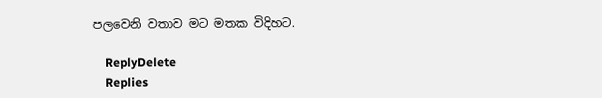පලවෙනි වතාව මට මතක විදිහට.

    ReplyDelete
    Replies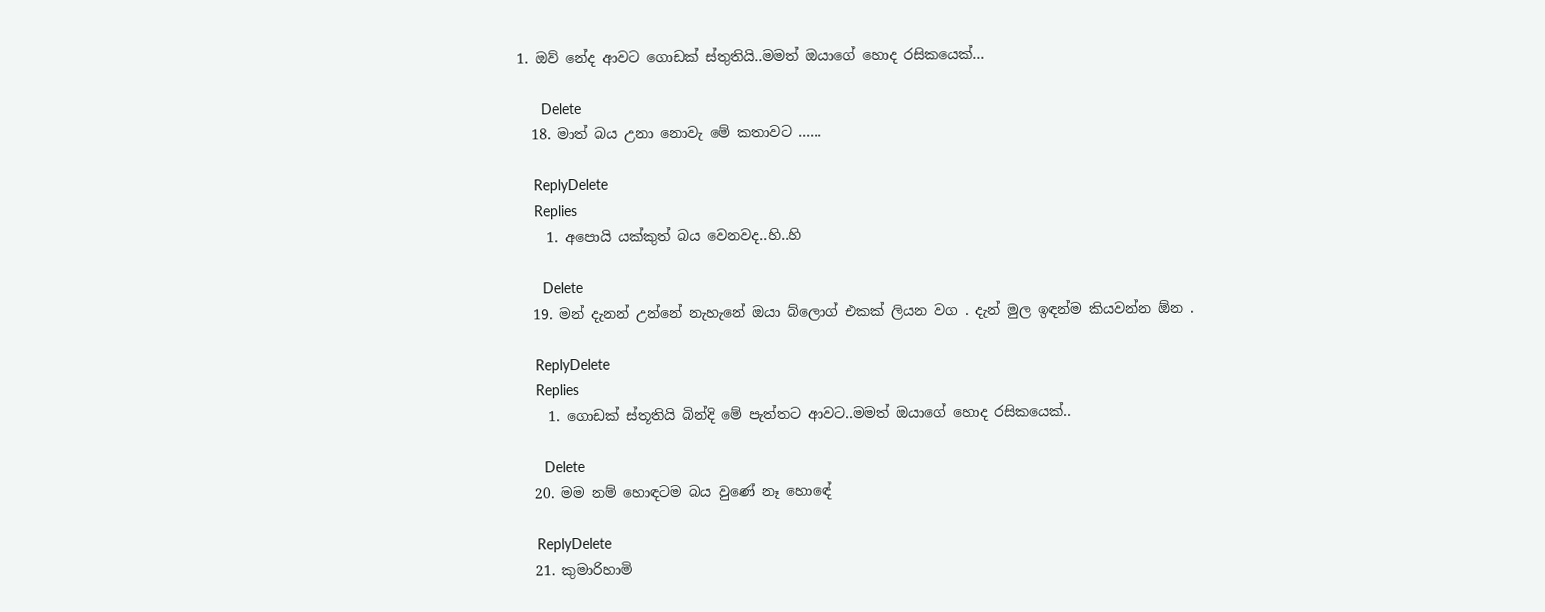1. ඔව් නේද ආවට ගොඩක් ස්තුතියි..මමත් ඔයාගේ හොද රසිකයෙක්...

      Delete
  18. මාත් බය උනා නොවැ මේ කතාවට ......

    ReplyDelete
    Replies
    1. අපොයි යක්කුත් බය වෙනවද..හි..හි

      Delete
  19. මන් දැනන් උන්නේ නැහැනේ ඔයා බ්ලොග් එකක් ලියන වග . දැන් මුල ඉඳන්ම කියවන්න ඕන .

    ReplyDelete
    Replies
    1. ගොඩක් ස්තූතියි බින්දි මේ පැත්තට ආවට..මමත් ඔයාගේ හොද රසිකයෙක්..

      Delete
  20. මම නම් හොඳටම බය වුණේ නෑ හොඳේ

    ReplyDelete
  21. කුමාරිහාමි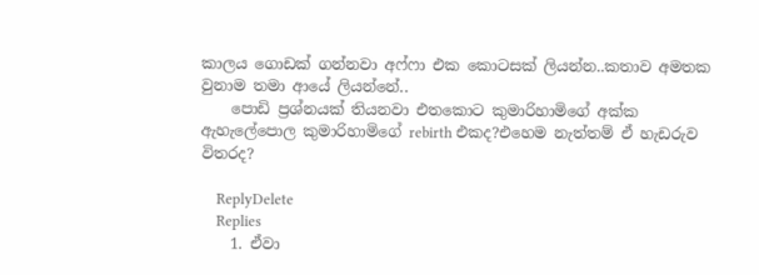කාලය ගොඩක් ගන්නවා අෆ්ෆා එක කොටසක් ලියන්න..කතාව අමතක වුනාම තමා ආයේ ලියන්නේ..
    පොඩි ප්‍රශ්නයක් තියනවා එතකොට කුමාරිහාමිගේ අක්ක ඇහැලේපොල කුමාරිහාමිගේ rebirth එකද?එහෙම නැත්තම් ඒ හැඩරුව විතරද?

    ReplyDelete
    Replies
    1. ඒවා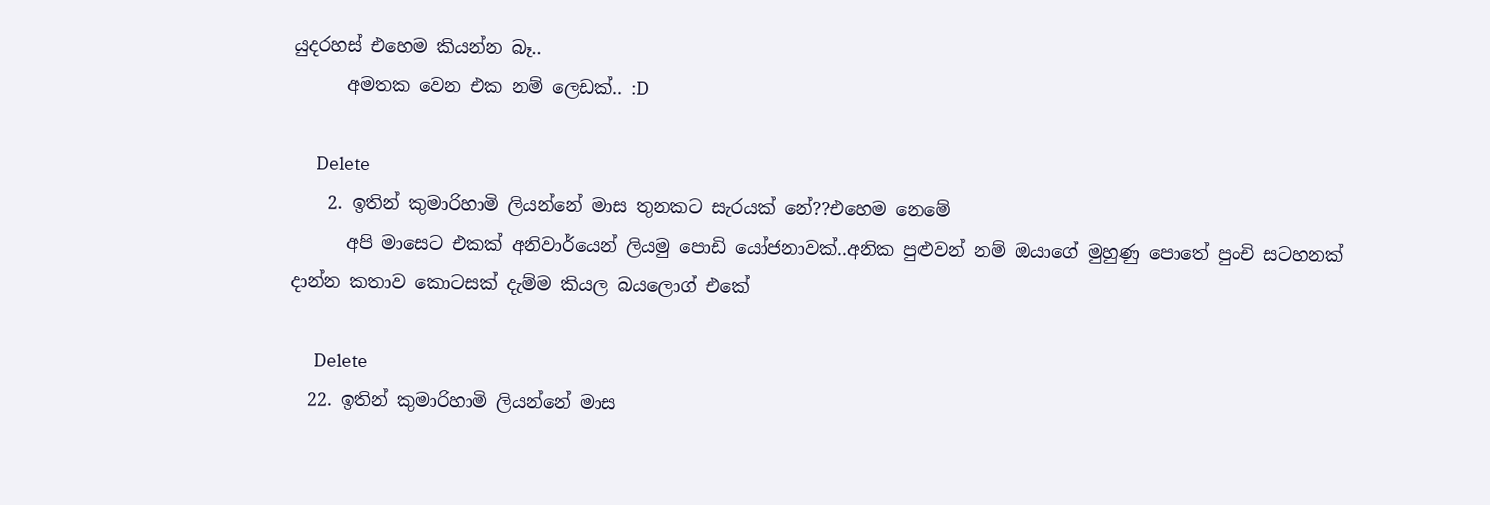යුදරහස් එහෙම කියන්න බෑ..
      අමතක වෙන එක නම් ලෙඩක්.. :D

      Delete
    2. ඉතින් කුමාරිහාමි ලියන්නේ මාස තුනකට සැරයක් නේ??එහෙම නෙමේ
      අපි මාසෙට එකක් අනිවාර්යෙන් ලියමු පොඩි යෝජනාවක්..අනික පුළුවන් නම් ඔයාගේ මුහුණු පොතේ පුංචි සටහනක් දාන්න කතාව කොටසක් දැම්ම කියල බයලොග් එකේ

      Delete
  22. ඉතින් කුමාරිහාමි ලියන්නේ මාස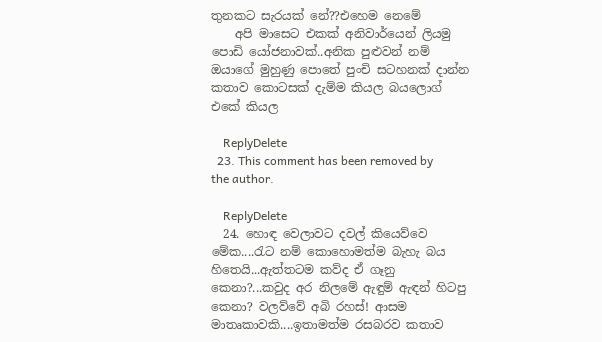තුනකට සැරයක් නේ??එහෙම නෙමේ
    අපි මාසෙට එකක් අනිවාර්යෙන් ලියමු පොඩි යෝජනාවක්..අනික පුළුවන් නම් ඔයාගේ මුහුණු පොතේ පුංචි සටහනක් දාන්න කතාව කොටසක් දැම්ම කියල බයලොග් එකේ කියල

    ReplyDelete
  23. This comment has been removed by the author.

    ReplyDelete
  24. හොඳ වෙලාවට දවල් කියෙව්වෙ මේක....රැට නම් කොහොමත්ම බැහැ බය හිතෙයි...ඇත්තටම කව්ද ඒ ගෑනු කෙනා?...කවුද අර නිලමේ ඇඳුම් ඇඳන් හිටපු කෙනා? වලව්වේ අබි රහස්! ආසම මාතෘකාවකි....ඉතාමත්ම රසබරව කතාව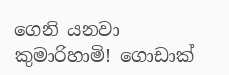ගෙනි යනවා කුමාරිහාමි! ගොඩාක්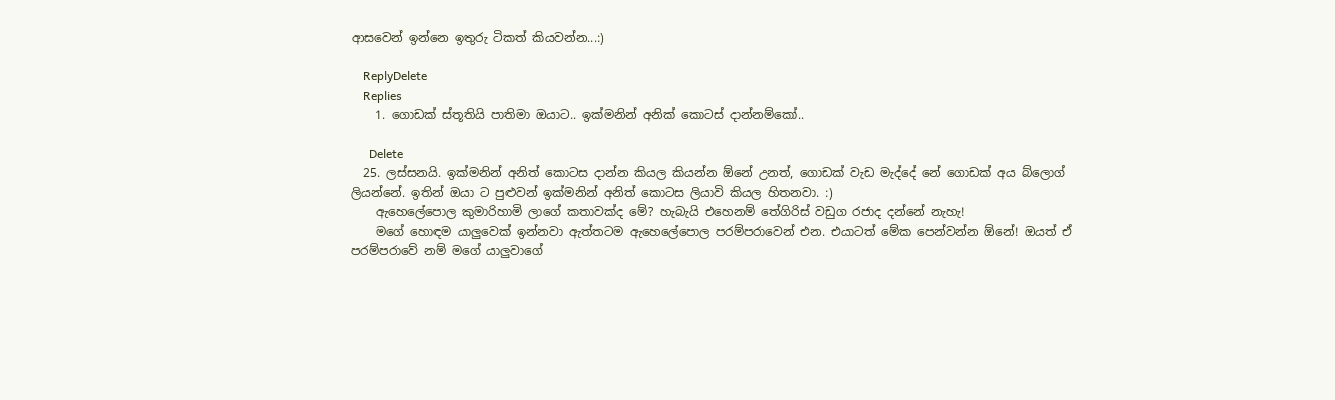ආසවෙන් ඉන්නෙ ඉතුරු ටිකත් කියවන්න...:)

    ReplyDelete
    Replies
    1. ගොඩක් ස්තූතියි පාතිමා ඔයාට.. ඉක්මනින් අනික් කොටස් දාන්නම්කෝ..

      Delete
  25. ලස්සනයි. ඉක්මනින් අනිත් කොටස දාන්න කියල කියන්න ඕනේ උනත්, ගොඩක් වැඩ මැද්දේ නේ ගොඩක් අය බ්ලොග් ලියන්නේ. ඉතින් ඔයා ට පුළුවන් ඉක්මනින් අනිත් කොටස ලියාවි කියල හිතනවා. :)
    ඇහෙලේපොල කුමාරිහාමි ලාගේ කතාවක්ද මේ? හැබැයි එහෙනම් තේගිරිස් වඩුග රජාද දන්නේ නැහැ!
    මගේ හොඳම යාලුවෙක් ඉන්නවා ඇත්තටම ඇහෙලේපොල පරම්පරාවෙන් එන. එයාටත් මේක පෙන්වන්න ඕනේ! ඔයත් ඒ පරම්පරාවේ නම් මගේ යාලුවාගේ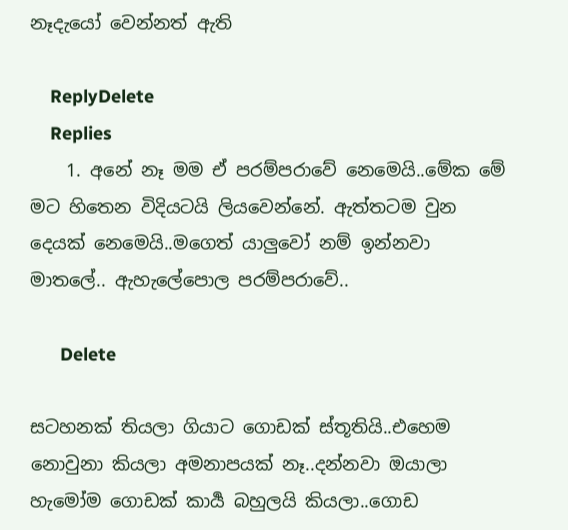නෑදැයෝ වෙන්නත් ඇති

    ReplyDelete
    Replies
    1. අනේ නෑ මම ඒ පරම්පරාවේ නෙමෙයි..මේක මේ මට හිතෙන විදියටයි ලියවෙන්නේ. ඇත්තටම වුන දෙයක් නෙමෙයි..මගෙත් යාලුවෝ නම් ඉන්නවා මාතලේ.. ඇහැලේපොල පරම්පරාවේ..

      Delete

සටහනක් තියලා ගියාට ගොඩක් ස්තූතියි..එහෙම නොවුනා කියලා අමනාපයක් නෑ..දන්නවා ඔයාලා හැමෝම ගොඩක් කාර්‍ය බහුලයි කියලා..ගොඩ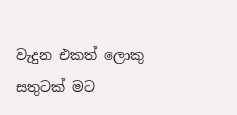වැදුන එකත් ලොකු සතුටක් මට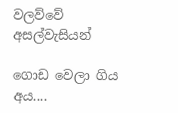වලව්වේ අසල්වැසියන්

ගොඩ වෙලා ගිය අය....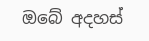ඔබේ අදහස්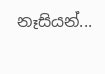නෑසියන්...